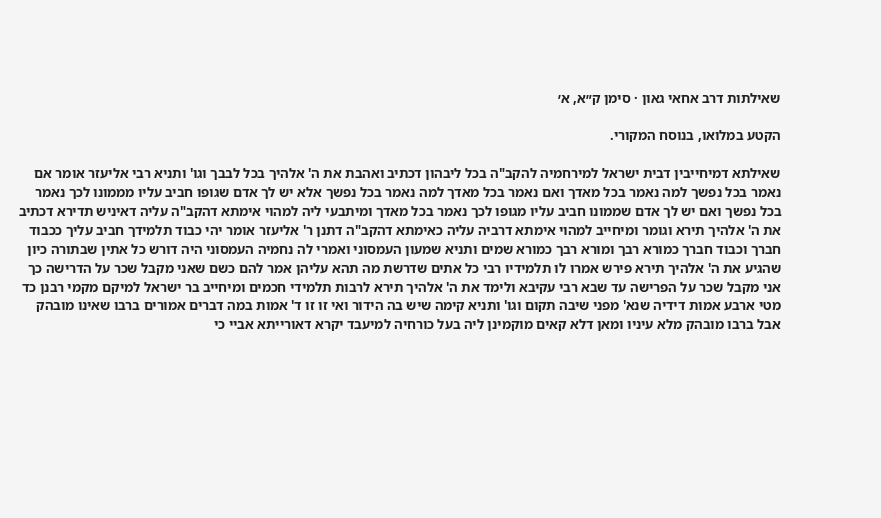שאילתות דרב אחאי גאון · סימן ק״א, א׳

הקטע במלואו, בנוסח המקורי.

שאילתא דמיחייבין דבית ישראל למירחמיה להקב"ה בכל ליבהון דכתיב ואהבת את ה' אלהיך בכל לבבך וגו' ותניא רבי אליעזר אומר אם נאמר בכל נפשך למה נאמר בכל מאדך ואם נאמר בכל מאדך למה נאמר בכל נפשך אלא יש לך אדם שגופו חביב עליו מממונו לכך נאמר בכל נפשך ואם יש לך אדם שממונו חביב עליו מגופו לכך נאמר בכל מאדך ומיתבעי ליה למהוי אימתא דהקב"ה עליה דאיניש תדירא דכתיב את ה' אלהיך תירא וגומר ומיחייב למהוי אימתא דרביה עליה כאימתא דהקב"ה דתנן ר' אליעזר אומר יהי כבוד תלמידך חביב עליך ככבוד חברך וכבוד חברך כמורא רבך ומורא רבך כמורא שמים ותניא שמעון העמסוני ואמרי לה נחמיה העמסוני היה דורש כל אתין שבתורה כיון שהגיע את ה' אלהיך תירא פירש אמרו לו תלמידיו רבי כל אתים שדרשת מה תהא עליהן אמר להם כשם שאני מקבל שכר על הדרישה כך אני מקבל שכר על הפרישה עד שבא רבי עקיבא ולימד את ה' אלהיך תירא לרבות תלמידי חכמים ומיחייב בר ישראל למיקם מקמי רבנן כד מטי ארבע אמות דידיה שנא' מפני שיבה תקום וגו' ותניא קימה שיש בה הידור ואי זו זו ד' אמות במה דברים אמורים ברבו שאינו מובהק אבל ברבו מובהק מלא עיניו ומאן דלא קאים מוקמינן ליה בעל כורחיה למיעבד יקרא דאורייתא אביי כי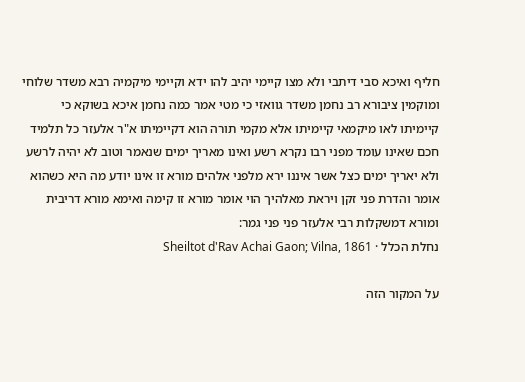חליף ואיכא סבי דיתבי ולא מצו קיימי יהיב להו ידא וקיימי מיקמיה רבא משדר שלוחי ומוקמין ציבורא רב נחמן משדר גוואזי כי מטי אמר כמה נחמן איכא בשוקא כי קיימיתו לאו מיקמאי קיימיתו אלא מקמי תורה הוא דקיימיתו א"ר אלעזר כל תלמיד חכם שאינו עומד מפני רבו נקרא רשע ואינו מאריך ימים שנאמר וטוב לא יהיה לרשע ולא יאריך ימים כצל אשר איננו ירא מלפני אלהים מורא זו אינו יודע מה היא כשהוא אומר והדרת פני זקן ויראת מאלהיך הוי אומר מורא זו קימה ואימא מורא דריבית ומורא דמשקלות רבי אלעזר פני פני גמר:
נחלת הכלל · Sheiltot d'Rav Achai Gaon; Vilna, 1861

על המקור הזה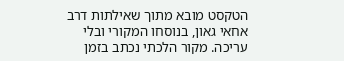הטקסט מובא מתוך שאילתות דרב אחאי גאון, בנוסחו המקורי ובלי עריכה. מקור הלכתי נכתב בזמן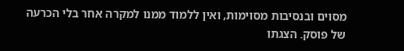מסוים ובנסיבות מסוימות, ואין ללמוד ממנו למקרה אחר בלי הכרעה של פוסק. הצגתו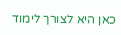כאן היא לצורך לימוד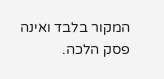המקור בלבד ואינה פסק הלכה.